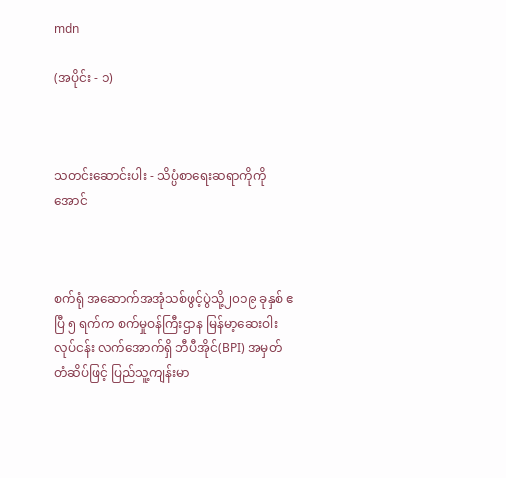mdn

(အပိုင်း - ၁)



သတင်းဆောင်းပါး - သိပ္ပံစာရေးဆရာကိုကိုအောင်



စက်ရုံ အဆောက်အအုံသစ်ဖွင့်ပွဲသို့၂၀၁၉ ခုနှစ် ဧပြီ ၅ ရက်က စက်မှုဝန်ကြီးဌာန မြန်မာ့ဆေးဝါးလုပ်ငန်း လက်အောက်ရှိ ဘီပီအိုင်(BPI) အမှတ်တံဆိပ်ဖြင့် ပြည်သူ့ကျန်းမာ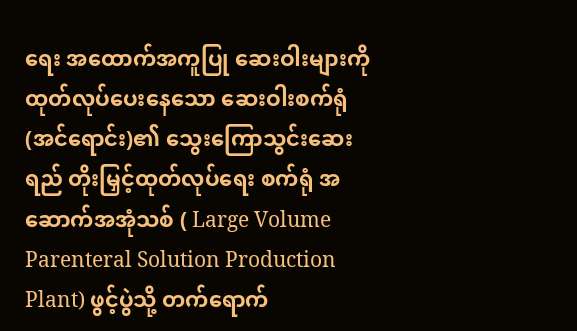ရေး အထောက်အကူပြု ဆေးဝါးများကို ထုတ်လုပ်ပေးနေသော ဆေးဝါးစက်ရုံ(အင်ရောင်း)၏ သွေးကြောသွင်းဆေးရည် တိုးမြှင့်ထုတ်လုပ်ရေး စက်ရုံ အဆောက်အအုံသစ် ( Large Volume Parenteral Solution Production Plant) ဖွင့်ပွဲသို့ တက်ရောက်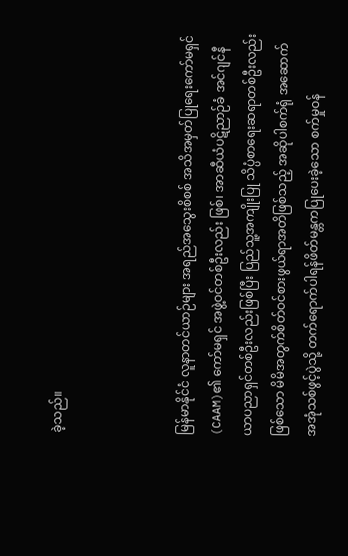ခဲ့သည်။



မြန်မာနိုင်ငံ လူနာတင်ယာဉ်များ အရည်အသွေးစိစစ် အသိအမှတ်ပြုရေးကော်မရှင်(CAAM)၏ ကော်မရှင် အဖွဲ့ဝင်တစ်ဦးလည်း ဖြစ်၊ အာဆီယံပဋိညာဉ်ခံ အင်ဂျင်နီယာပညာရှင်တစ်ဦးလည်းဖြစ်ပြီး ပြည်သူ့အကျိုးပြု သိပ္ပံစာရေးဆရာတစ်ဦးလည်းဖြစ်သော မိမိအတွက်စိတ်ဝင်စားဖွယ်ရာအတိဖြစ်သည့် အဆိုပါစက်ရုံ အဆောက် အအုံသစ်ဖွင့်ပွဲသို့ တက်ရောက်ပါရန်ဖိတ်မန္တကပြုပေးခဲ့သော စက်မှုဝန်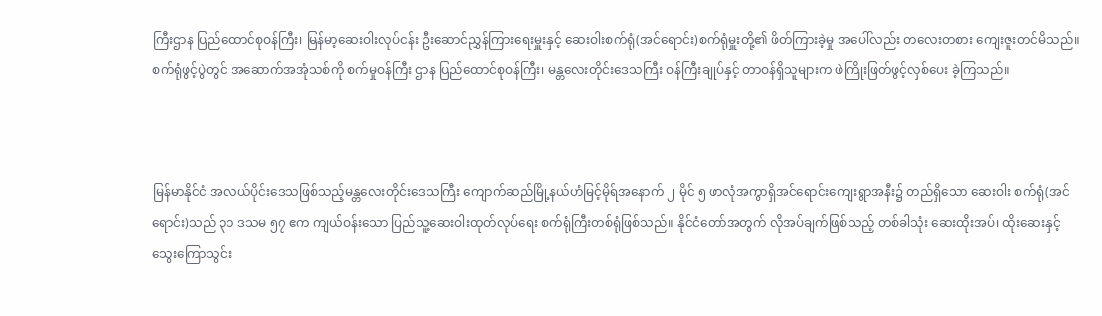ကြီးဌာန ပြည်ထောင်စုဝန်ကြီး၊ မြန်မာ့ဆေးဝါးလုပ်ငန်း ဦးဆောင်ညွှန်ကြားရေးမှူးနှင့် ဆေးဝါးစက်ရုံ(အင်ရောင်း)စက်ရုံမှူးတို့၏ ဖိတ်ကြားခဲ့မှု အပေါ်လည်း တလေးတစား ကျေးဇူးတင်မိသည်။ စက်ရုံဖွင့်ပွဲတွင် အဆောက်အအုံသစ်ကို စက်မှုဝန်ကြီး ဌာန ပြည်ထောင်စုဝန်ကြီး၊ မန္တလေးတိုင်းဒေသကြီး ဝန်ကြီးချုပ်နှင့် တာဝန်ရှိသူများက ဖဲကြိုးဖြတ်ဖွင့်လှစ်ပေး ခဲ့ကြသည်။



မြန်မာနိုင်ငံ အလယ်ပိုင်းဒေသဖြစ်သည့်မန္တလေးတိုင်းဒေသကြီး ကျောက်ဆည်မြို့နယ်ဟံမြင့်မိုရ်အနောက် ၂ မိုင် ၅ ဖာလုံအကွာရှိအင်ရောင်းကျေးရွာအနီး၌ တည်ရှိသော ဆေးဝါး စက်ရုံ(အင်ရောင်း)သည် ၃၁ ဒသမ ၅၇ ဧက ကျယ်ဝန်းသော ပြည်သူ့ဆေးဝါးထုတ်လုပ်ရေး စက်ရုံကြီးတစ်ရုံဖြစ်သည်။ နိုင်ငံတော်အတွက် လိုအပ်ချက်ဖြစ်သည့် တစ်ခါသုံး ဆေးထိုးအပ်၊ ထိုးဆေးနှင့် သွေးကြောသွင်း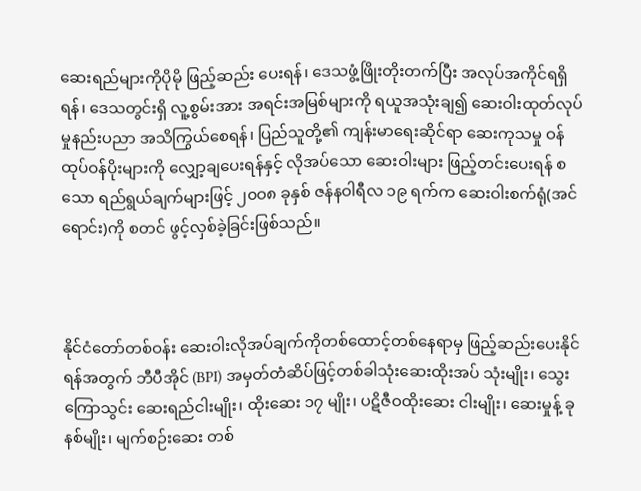ဆေးရည်များကိုပိုမို ဖြည့်ဆည်း ပေးရန်၊ ဒေသဖွံ့ဖြိုးတိုးတက်ပြီး အလုပ်အကိုင်ရရှိရန်၊ ဒေသတွင်းရှိ လူ့စွမ်းအား အရင်းအမြစ်များကို ရယူအသုံးချ၍ ဆေးဝါးထုတ်လုပ်မှုနည်းပညာ အသိကြွယ်စေရန်၊ ပြည်သူတို့၏ ကျန်းမာရေးဆိုင်ရာ ဆေးကုသမှု ဝန်ထုပ်ဝန်ပိုးများကို လျှော့ချပေးရန်နှင့် လိုအပ်သော ဆေးဝါးများ ဖြည့်တင်းပေးရန် စသော ရည်ရွယ်ချက်များဖြင့် ၂၀ဝ၈ ခုနှစ် ဇန်နဝါရီလ ၁၉ ရက်က ဆေးဝါးစက်ရုံ(အင်ရောင်း)ကို စတင် ဖွင့်လှစ်ခဲ့ခြင်းဖြစ်သည်။



နိုင်ငံတော်တစ်ဝန်း ဆေးဝါးလိုအပ်ချက်ကိုတစ်ထောင့်တစ်နေရာမှ ဖြည့်ဆည်းပေးနိုင်ရန်အတွက် ဘီပီအိုင် (BPI) အမှတ်တံဆိပ်ဖြင့်တစ်ခါသုံးဆေးထိုးအပ် သုံးမျိုး၊ သွေးကြောသွင်း ဆေးရည်ငါးမျိုး၊ ထိုးဆေး ၁၇ မျိုး၊ ပဋိဇီဝထိုးဆေး ငါးမျိုး၊ ဆေးမှုန့် ခုနစ်မျိုး၊ မျက်စဉ်းဆေး တစ်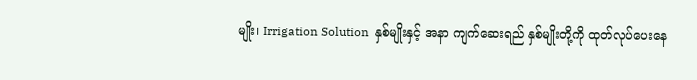မျိုး၊ Irrigation Solution  နှစ်မျိုးနှင့် အနာ ကျက်ဆေးရည် နှစ်မျိုးတို့ကို ထုတ်လုပ်ပေးနေ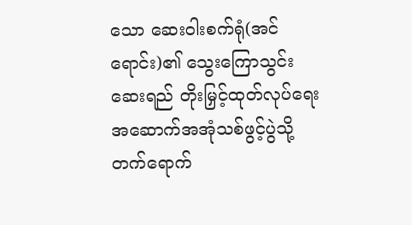သော ဆေးဝါးစက်ရုံ(အင်ရောင်း)၏ သွေးကြောသွင်း ဆေးရည် တိုးမြှင့်ထုတ်လုပ်ရေး အဆောက်အအုံသစ်ဖွင့်ပွဲသို့ တက်ရောက်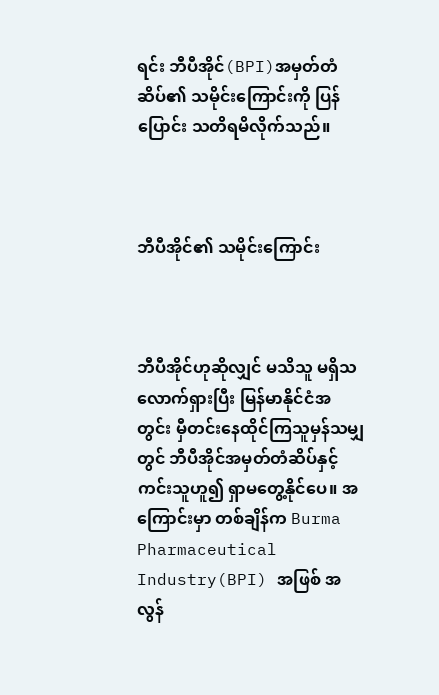ရင်း ဘီပီအိုင်(BPI)အမှတ်တံဆိပ်၏ သမိုင်းကြောင်းကို ပြန်ပြောင်း သတိရမိလိုက်သည်။



ဘီပီအိုင်၏ သမိုင်းကြောင်း



ဘီပီအိုင်ဟုဆိုလျှင် မသိသူ မရှိသလောက်ရှားပြီး မြန်မာနိုင်ငံအတွင်း မှီတင်းနေထိုင်ကြသူမှန်သမျှတွင် ဘီပီအိုင်အမှတ်တံဆိပ်နှင့် ကင်းသူဟူ၍ ရှာမတွေ့နိုင်ပေ။ အကြောင်းမှာ တစ်ချိန်က Burma Pharmaceutical Industry(BPI) အဖြစ် အလွန်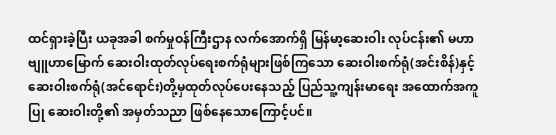ထင်ရှားခဲ့ပြီး ယခုအခါ စက်မှုဝန်ကြီးဌာန လက်အောက်ရှိ မြန်မာ့ဆေးဝါး လုပ်ငန်း၏ မဟာဗျူဟာမြောက် ဆေးဝါးထုတ်လုပ်ရေးစက်ရုံများဖြစ်ကြသော ဆေးဝါးစက်ရုံ(အင်းစိန်)နှင့် ဆေးဝါးစက်ရုံ(အင်ရောင်း)တို့မှထုတ်လုပ်ပေးနေသည့် ပြည်သူ့ကျန်းမာရေး အထောက်အကူပြု ဆေးဝါးတို့၏ အမှတ်သညာ ဖြစ်နေသောကြောင့်ပင်။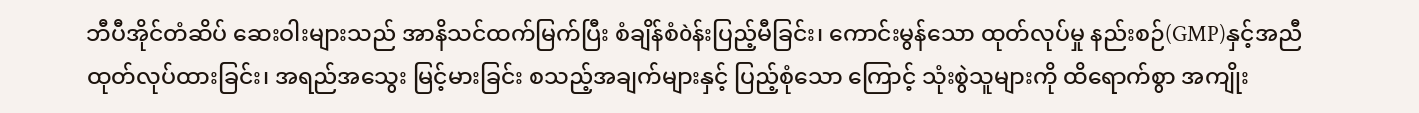ဘီပီအိုင်တံဆိပ် ဆေးဝါးများသည် အာနိသင်ထက်မြက်ပြီး စံချိန်စံòန်းပြည့်မီခြင်း၊ ကောင်းမွန်သော ထုတ်လုပ်မှု နည်းစဉ်(GMP)နှင့်အညီထုတ်လုပ်ထားခြင်း၊ အရည်အသွေး မြင့်မားခြင်း စသည့်အချက်များနှင့် ပြည့်စုံသော ကြောင့် သုံးစွဲသူများကို ထိရောက်စွာ အကျိုး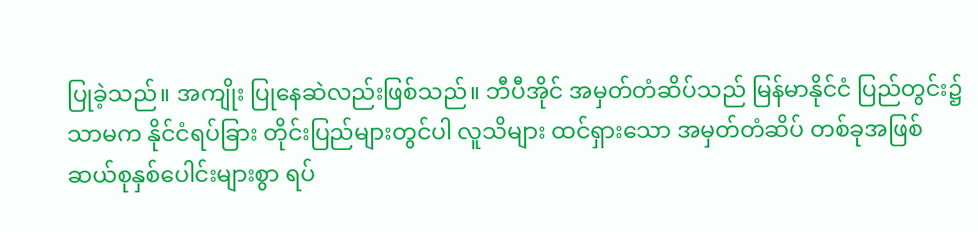ပြုခဲ့သည်။ အကျိုး ပြုနေဆဲလည်းဖြစ်သည်။ ဘီပီအိုင် အမှတ်တံဆိပ်သည် မြန်မာနိုင်ငံ ပြည်တွင်း၌သာမက နိုင်ငံရပ်ခြား တိုင်းပြည်များတွင်ပါ လူသိများ ထင်ရှားသော အမှတ်တံဆိပ် တစ်ခုအဖြစ်ဆယ်စုနှစ်ပေါင်းများစွာ ရပ်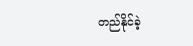တည်နိုင်ခဲ့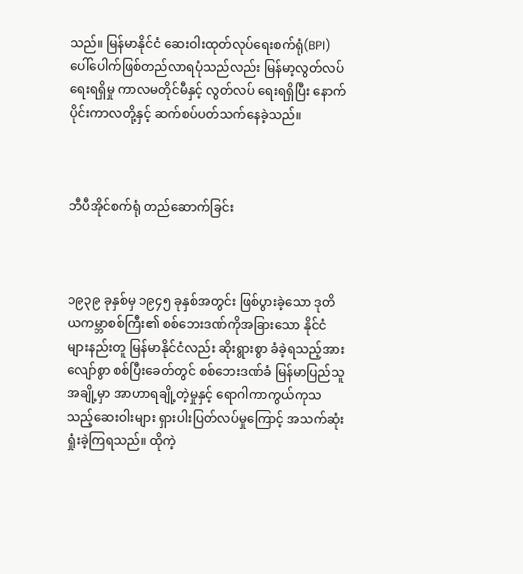သည်။ မြန်မာနိုင်ငံ ဆေးဝါးထုတ်လုပ်ရေးစက်ရုံ(BPI) ပေါ်ပေါက်ဖြစ်တည်လာရပုံသည်လည်း မြန်မာ့လွတ်လပ်ရေးရရှိမှု ကာလမတိုင်မီနှင့် လွတ်လပ် ရေးရရှိပြီး နောက်ပိုင်းကာလတို့နှင့် ဆက်စပ်ပတ်သက်နေခဲ့သည်။



ဘီပီအိုင်စက်ရုံ တည်ဆောက်ခြင်း



၁၉၃၉ ခုနှစ်မှ ၁၉၄၅ ခုနှစ်အတွင်း ဖြစ်ပွားခဲ့သော ဒုတိယကမ္ဘာစစ်ကြီး၏ စစ်ဘေးဒဏ်ကိုအခြားသော နိုင်ငံများနည်းတူ မြန်မာနိုင်ငံလည်း ဆိုးရွားစွာ ခံခဲ့ရသည့်အားလျော်စွာ စစ်ပြီးခေတ်တွင် စစ်ဘေးဒဏ်ခံ မြန်မာပြည်သူအချို့မှာ အာဟာရချို့တဲ့မှုနှင့် ရောဂါကာကွယ်ကုသသည့်ဆေးဝါးများ ရှားပါးပြတ်လပ်မှုကြောင့် အသက်ဆုံးရှုံးခဲ့ကြရသည်။ ထိုကဲ့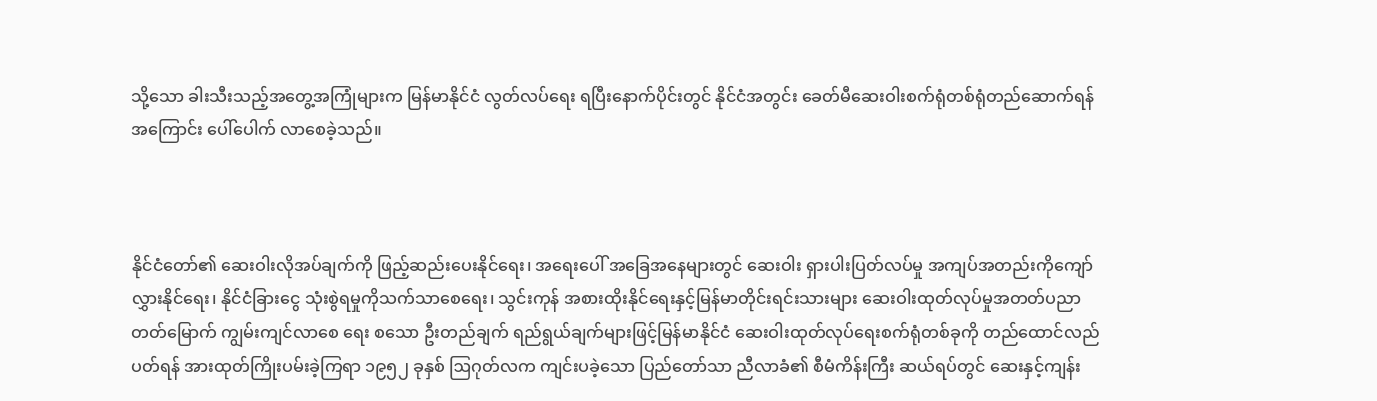သို့သော ခါးသီးသည့်အတွေ့အကြုံများက မြန်မာနိုင်ငံ လွတ်လပ်ရေး ရပြီးနောက်ပိုင်းတွင် နိုင်ငံအတွင်း ခေတ်မီဆေးဝါးစက်ရုံတစ်ရုံတည်ဆောက်ရန် အကြောင်း ပေါ်ပေါက် လာစေခဲ့သည်။



နိုင်ငံတော်၏ ဆေးဝါးလိုအပ်ချက်ကို ဖြည့်ဆည်းပေးနိုင်ရေး၊ အရေးပေါ် အခြေအနေများတွင် ဆေးဝါး ရှားပါးပြတ်လပ်မှု အကျပ်အတည်းကိုကျော်လွှားနိုင်ရေး၊ နိုင်ငံခြားငွေ သုံးစွဲရမှုကိုသက်သာစေရေး၊ သွင်းကုန် အစားထိုးနိုင်ရေးနှင့်မြန်မာတိုင်းရင်းသားများ ဆေးဝါးထုတ်လုပ်မှုအတတ်ပညာ တတ်မြောက် ကျွမ်းကျင်လာစေ ရေး စသော ဦးတည်ချက် ရည်ရွယ်ချက်များဖြင့်မြန်မာနိုင်ငံ ဆေးဝါးထုတ်လုပ်ရေးစက်ရုံတစ်ခုကို တည်ထောင်လည်ပတ်ရန် အားထုတ်ကြိုးပမ်းခဲ့ကြရာ ၁၉၅၂ ခုနှစ် ဩဂုတ်လက ကျင်းပခဲ့သော ပြည်တော်သာ ညီလာခံ၏ စီမံကိန်းကြီး ဆယ်ရပ်တွင် ဆေးနှင့်ကျန်း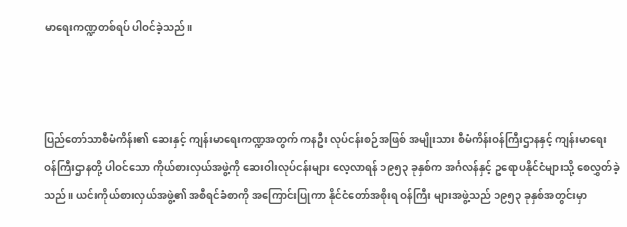မာရေးကဏ္ဍတစ်ရပ် ပါဝင်ခဲ့သည်။



ပြည်တော်သာစီမံကိန်း၏ ဆေးနှင့် ကျန်းမာရေးကဏ္ဍအတွက် ကနဦး လုပ်ငန်းစဉ်အဖြစ် အမျိုးသား စီမံကိန်းဝန်ကြီးဌာနနှင့် ကျန်းမာရေး ဝန်ကြီးဌာနတို့ ပါဝင်သော ကိုယ်စားလှယ်အဖွဲ့ကို ဆေးဝါးလုပ်ငန်းများ လေ့လာရန် ၁၉၅၃ ခုနှစ်က အင်္ဂလန်နှင့် ဥရောပနိုင်ငံများသို့ စေလွှတ်ခဲ့သည်။ ယင်းကိုယ်စားလှယ်အဖွဲ့၏ အစီရင်ခံစာကို အကြောင်းပြုကာ နိုင်ငံတော်အစိုးရ ဝန်ကြီး များအဖွဲ့သည် ၁၉၅၃ ခုနှစ်အတွင်းမှာ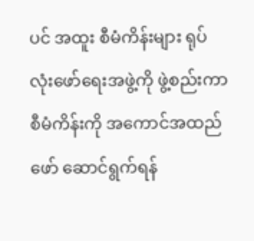ပင် အထူး စီမံကိန်းများ ရုပ်လုံးဖော်ရေးအဖွဲ့ကို ဖွဲ့စည်းကာ စီမံကိန်းကို အကောင်အထည်ဖော် ဆောင်ရွက်ရန်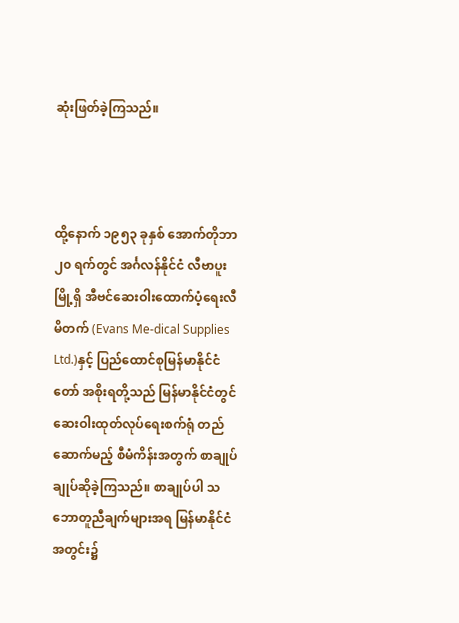ဆုံးဖြတ်ခဲ့ကြသည်။



ထို့နောက် ၁၉၅၃ ခုနှစ် အောက်တိုဘာ ၂၀ ရက်တွင် အင်္ဂလန်နိုင်ငံ လီဗာပူးမြို့ရှိ အီဗင်ဆေးဝါးထောက်ပံ့ရေးလီမိတက် (Evans Me-dical Supplies Ltd.)နှင့် ပြည်ထောင်စုမြန်မာနိုင်ငံတော် အစိုးရတို့သည် မြန်မာနိုင်ငံတွင် ဆေးဝါးထုတ်လုပ်ရေးစက်ရုံ တည်ဆောက်မည့် စီမံကိန်းအတွက် စာချုပ်ချုပ်ဆိုခဲ့ကြသည်။ စာချုပ်ပါ သဘောတူညီချက်များအရ မြန်မာနိုင်ငံအတွင်း၌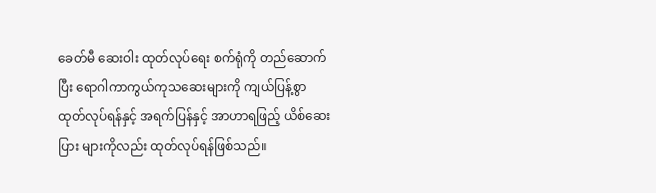ခေတ်မီ ဆေးဝါး ထုတ်လုပ်ရေး စက်ရုံကို တည်ဆောက်ပြီး ရောဂါကာကွယ်ကုသဆေးများကို ကျယ်ပြန့်စွာ ထုတ်လုပ်ရန်နှင့် အရက်ပြန်နှင့် အာဟာရဖြည့် ယိစ်ဆေးပြား များကိုလည်း ထုတ်လုပ်ရန်ဖြစ်သည်။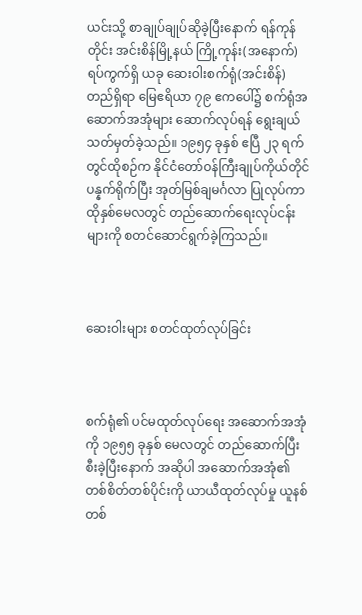ယင်းသို့ စာချုပ်ချုပ်ဆိုခဲ့ပြီးနောက် ရန်ကုန်တိုင်း အင်းစိန်မြို့နယ် ကြို့ကုန်း(အနောက်) ရပ်ကွက်ရှိ ယခု ဆေးဝါးစက်ရုံ(အင်းစိန်) တည်ရှိရာ မြေဧရိယာ ၇၉ ဧကပေါ်၌ စက်ရုံအဆောက်အအုံများ ဆောက်လုပ်ရန် ရွေးချယ်သတ်မှတ်ခဲ့သည်။ ၁၉၅၄ ခုနှစ် ဧပြီ ၂၃ ရက်တွင်ထိုစဉ်က နိုင်ငံတော်ဝန်ကြီးချုပ်ကိုယ်တိုင် ပန္နက်ရိုက်ပြီး အုတ်မြစ်ချမင်္ဂလာ ပြုလုပ်ကာ ထိုနှစ်မေလတွင် တည်ဆောက်ရေးလုပ်ငန်းများကို စတင်ဆောင်ရွက်ခဲ့ကြသည်။



ဆေးဝါးများ စတင်ထုတ်လုပ်ခြင်း



စက်ရုံ၏ ပင်မထုတ်လုပ်ရေး အဆောက်အအုံကို ၁၉၅၅ ခုနှစ် မေလတွင် တည်ဆောက်ပြီးစီးခဲ့ပြီးနောက် အဆိုပါ အဆောက်အအုံ၏ တစ်စိတ်တစ်ပိုင်းကို ယာယီထုတ်လုပ်မှု ယူနစ်တစ်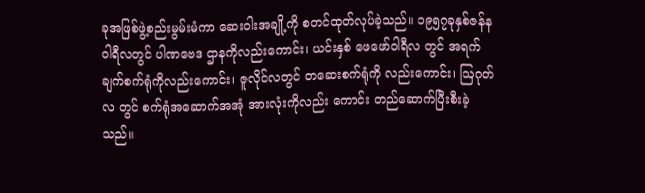ခုအဖြစ်ဖွဲ့စည်းမွမ်းမံကာ ဆေးဝါးအချို့ကို စတင်ထုတ်လုပ်ခဲ့သည်။ ၁၉၅၇ခုနှစ်ဇန်နဝါရီလတွင် ပါဏဗေဒ ဌာနကိုလည်းကောင်း၊ ယင်းနှစ် ဖေဖော်ဝါရီလ တွင် အရက်ချက်စက်ရုံကိုလည်းကောင်း၊ ဇူလိုင်လတွင် တဆေးစက်ရုံကို လည်းကောင်း၊ ဩဂုတ်လ တွင် စက်ရုံအဆောက်အအုံ အားလုံးကိုလည်း ကောင်း တည်ဆောက်ပြီးစီးခဲ့သည်။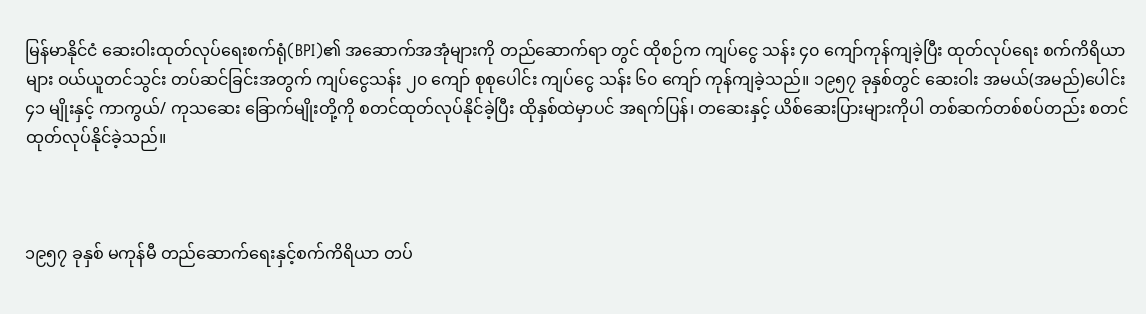မြန်မာနိုင်ငံ ဆေးဝါးထုတ်လုပ်ရေးစက်ရုံ(BPI)၏ အဆောက်အအုံများကို တည်ဆောက်ရာ တွင် ထိုစဉ်က ကျပ်ငွေ သန်း ၄၀ ကျော်ကုန်ကျခဲ့ပြီး ထုတ်လုပ်ရေး စက်ကိရိယာများ ဝယ်ယူတင်သွင်း တပ်ဆင်ခြင်းအတွက် ကျပ်ငွေသန်း ၂၀ ကျော် စုစုပေါင်း ကျပ်ငွေ သန်း ၆၀ ကျော် ကုန်ကျခဲ့သည်။ ၁၉၅၇ ခုနှစ်တွင် ဆေးဝါး အမယ်(အမည်)ပေါင်း ၄၁ မျိုးနှင့် ကာကွယ်/ ကုသဆေး ခြောက်မျိုးတို့ကို စတင်ထုတ်လုပ်နိုင်ခဲ့ပြီး ထိုနှစ်ထဲမှာပင် အရက်ပြန်၊ တဆေးနှင့် ယိစ်ဆေးပြားများကိုပါ တစ်ဆက်တစ်စပ်တည်း စတင်ထုတ်လုပ်နိုင်ခဲ့သည်။



၁၉၅၇ ခုနှစ် မကုန်မီ တည်ဆောက်ရေးနှင့်စက်ကိရိယာ တပ်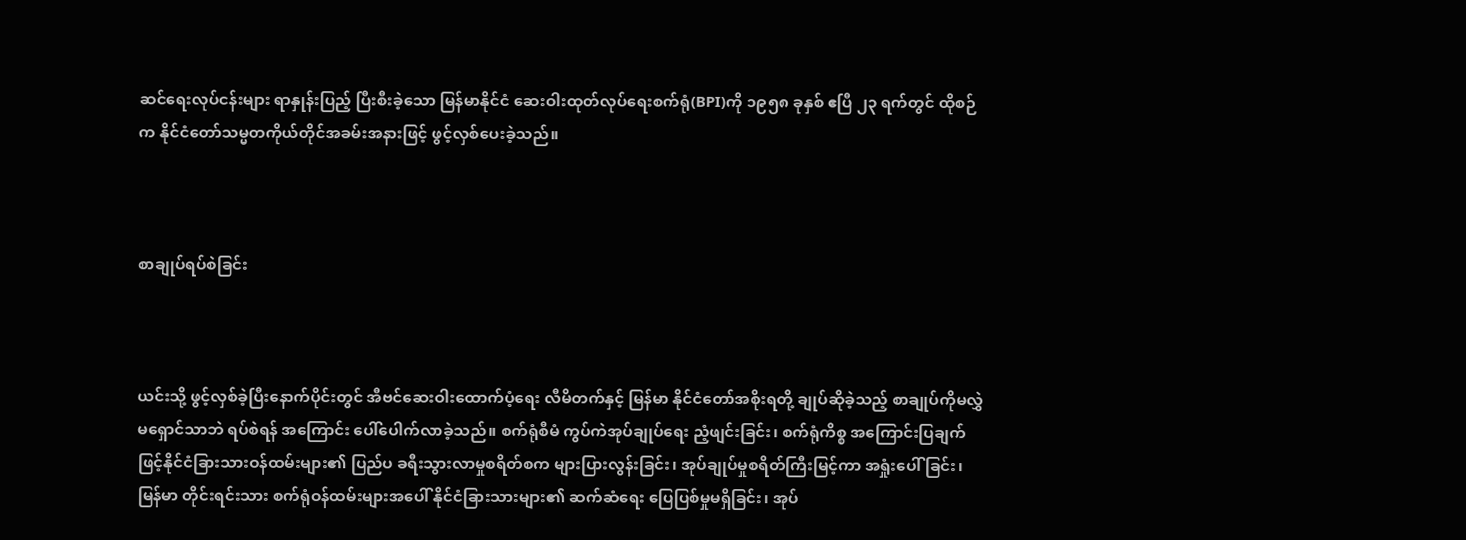ဆင်ရေးလုပ်ငန်းများ ရာနှုန်းပြည့် ပြီးစီးခဲ့သော မြန်မာနိုင်ငံ ဆေးဝါးထုတ်လုပ်ရေးစက်ရုံ(BPI)ကို ၁၉၅၈ ခုနှစ် ဧပြီ ၂၃ ရက်တွင် ထိုစဉ်က နိုင်ငံတော်သမ္မတကိုယ်တိုင်အခမ်းအနားဖြင့် ဖွင့်လှစ်ပေးခဲ့သည်။



စာချုပ်ရပ်စဲခြင်း



ယင်းသို့ ဖွင့်လှစ်ခဲ့ပြီးနောက်ပိုင်းတွင် အီဗင်ဆေးဝါးထောက်ပံ့ရေး လီမိတက်နှင့် မြန်မာ နိုင်ငံတော်အစိုးရတို့ ချုပ်ဆိုခဲ့သည့် စာချုပ်ကိုမလွှဲမရှောင်သာဘဲ ရပ်စဲရန် အကြောင်း ပေါ်ပေါက်လာခဲ့သည်။ စက်ရုံစီမံ ကွပ်ကဲအုပ်ချုပ်ရေး ညံ့ဖျင်းခြင်း၊ စက်ရုံကိစ္စ အကြောင်းပြချက်ဖြင့်နိုင်ငံခြားသားဝန်ထမ်းများ၏ ပြည်ပ ခရီးသွားလာမှုစရိတ်စက များပြားလွန်းခြင်း၊ အုပ်ချုပ်မှုစရိတ်ကြီးမြင့်ကာ အရှုံးပေါ် ခြင်း၊ မြန်မာ တိုင်းရင်းသား စက်ရုံဝန်ထမ်းများအပေါ် နိုင်ငံခြားသားများ၏ ဆက်ဆံရေး ပြေပြစ်မှုမရှိခြင်း၊ အုပ်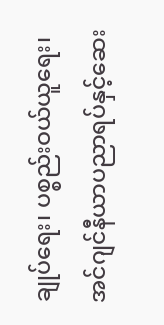ချုပ်ရေး၊ ပစ္စည်းဝယ်ယူရေး၊ အင်ဂျင်နီယာပညာရပ်နှင့်ဆေး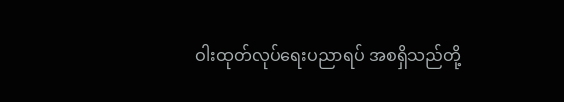ဝါးထုတ်လုပ်ရေးပညာရပ် အစရှိသည်တို့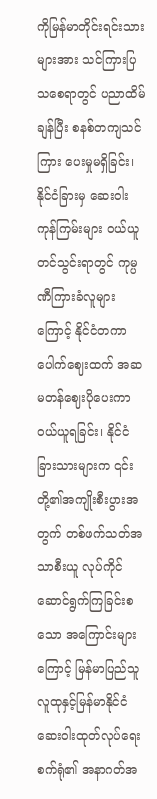ကိုမြန်မာတိုင်းရင်းသားများအား သင်ကြားပြသစေရာတွင် ပညာထိမ်ချန်ပြီး စနစ်တကျသင်ကြား ပေးမှုမရှိခြင်း၊ နိုင်ငံခြားမှ ဆေးဝါးကုန်ကြမ်းများ ဝယ်ယူတင်သွင်းရာတွင် ကုမ္ပဏီကြားခံလူများ ကြောင့် နိုင်ငံတကာပေါက်ဈေးထက် အဆမတန်ဈေးပိုပေးကာ ဝယ်ယူရခြင်း၊ နိုင်ငံခြားသားများက ၎င်းတို့၏အကျိုးစီးပွားအတွက် တစ်ဖက်သတ်အသာစီးယူ လုပ်ကိုင် ဆောင်ရွက်ကြခြင်းစသော အကြောင်းများကြောင့် မြန်မာပြည်သူလူထုနှင့်မြန်မာနိုင်ငံ ဆေးဝါးထုတ်လုပ်ရေး စက်ရုံ၏ အနာဂတ်အ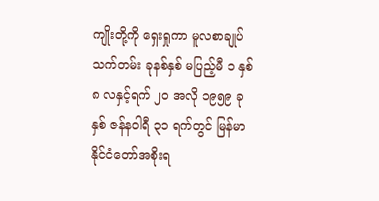ကျိုးတို့ကို ရှေးရှုကာ မူလစာချုပ်သက်တမ်း ခုနစ်နှစ် မပြည့်မီ ၁ နှစ် ၈ လနှင့်ရက် ၂၀ အလို ၁၉၅၉ ခုနှစ် ဇန်နဝါရီ ၃၁ ရက်တွင် မြန်မာနိုင်ငံတော်အစိုးရ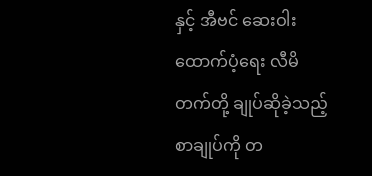နှင့် အီဗင် ဆေးဝါးထောက်ပံ့ရေး လီမိတက်တို့ ချုပ်ဆိုခဲ့သည့်စာချုပ်ကို တ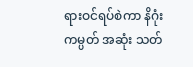ရားဝင်ရပ်စဲကာ နိဂုံးကမ္ပတ် အဆုံး သတ်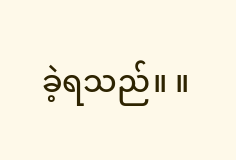ခဲ့ရသည်။ ။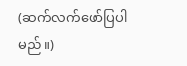(ဆက်လက်ဖော်ပြပါမည်။)